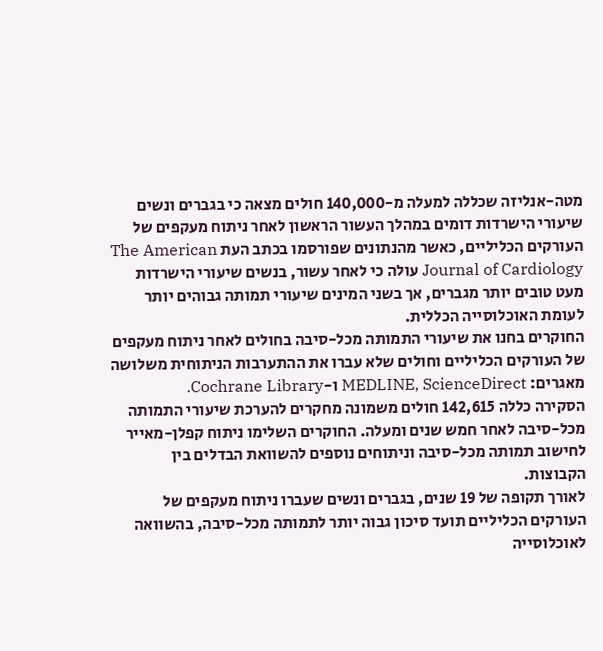מטה-אנליזה שכללה למעלה מ-140,000 חולים מצאה כי בגברים ונשים שיעורי הישרדות דומים במהלך העשור הראשון לאחר ניתוח מעקפים של העורקים הכליליים, כאשר מהנתונים שפורסמו בכתב העת The American Journal of Cardiology עולה כי לאחר עשור, בנשים שיעורי הישרדות מעט טובים יותר מגברים, אך בשני המינים שיעורי תמותה גבוהים יותר לעומת האוכלוסייה הכללית.
החוקרים בחנו את שיעורי התמותה מכל-סיבה בחולים לאחר ניתוח מעקפים של העורקים הכליליים וחולים שלא עברו את ההתערבות הניתוחית משלושה מאגרים: MEDLINE, ScienceDirect ו-Cochrane Library.
הסקירה כללה 142,615 חולים משמונה מחקרים להערכת שיעורי התמותה מכל-סיבה לאחר חמש שנים ומעלה. החוקרים השלימו ניתוח קפלן-מאייר לחישוב תמותה מכל-סיבה וניתוחים נוספים להשוואת הבדלים בין הקבוצות.
לאורך תקופה של 19 שנים, בגברים ונשים שעברו ניתוח מעקפים של העורקים הכליליים תועד סיכון גבוה יותר לתמותה מכל-סיבה, בהשוואה לאוכלוסייה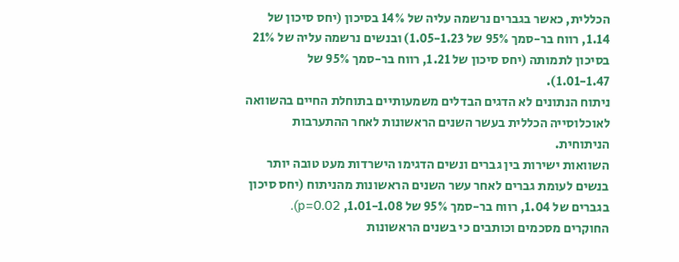הכללית, כאשר בגברים נרשמה עליה של 14% בסיכון (יחס סיכון של 1.14, רווח בר-סמך 95% של 1.05-1.23) ובנשים נרשמה עליה של 21% בסיכון לתמותה (יחס סיכון של 1.21, רווח בר-סמך 95% של 1.01-1.47).
ניתוח הנתונים לא הדגים הבדלים משמעותיים בתוחלת החיים בהשוואה לאוכלוסייה הכללית בעשר השנים הראשונות לאחר ההתערבות הניתוחית.
השוואות ישירות בין גברים ונשים הדגימו הישרדות מעט טובה יותר בנשים לעומת גברים לאחר עשר השנים הראשונות מהניתוח (יחס סיכון בגברים של 1.04, רווח בר-סמך 95% של 1.01-1.08, p=0.02).
החוקרים מסכמים וכותבים כי בשנים הראשונות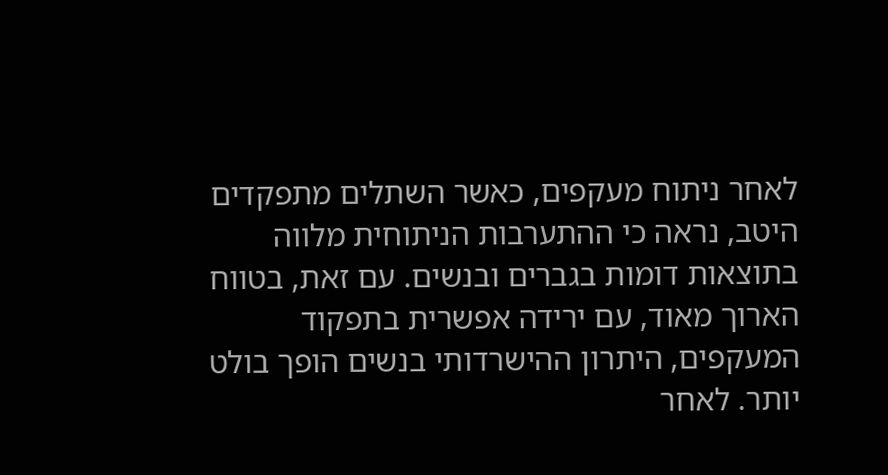לאחר ניתוח מעקפים, כאשר השתלים מתפקדים היטב, נראה כי ההתערבות הניתוחית מלווה בתוצאות דומות בגברים ובנשים. עם זאת, בטווח הארוך מאוד, עם ירידה אפשרית בתפקוד המעקפים, היתרון ההישרדותי בנשים הופך בולט יותר. לאחר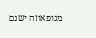מנופאוזה ישנם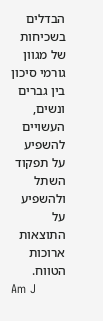הבדלים בשכיחות של מגוון גורמי סיכון בין גברים ונשים, העשויים להשפיע על תפקוד השתל ולהשפיע על התוצאות ארוכות הטווח.
Am J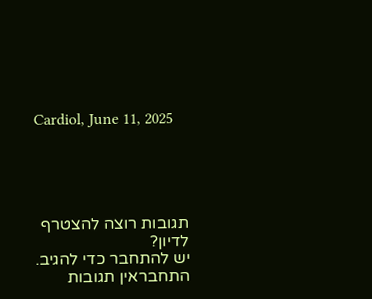Cardiol, June 11, 2025





תגובות רוצה להצטרף לדיון?
יש להתחבר כדי להגיב.
התחבראין תגובות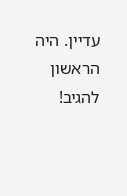עדיין. היה הראשון להגיב!